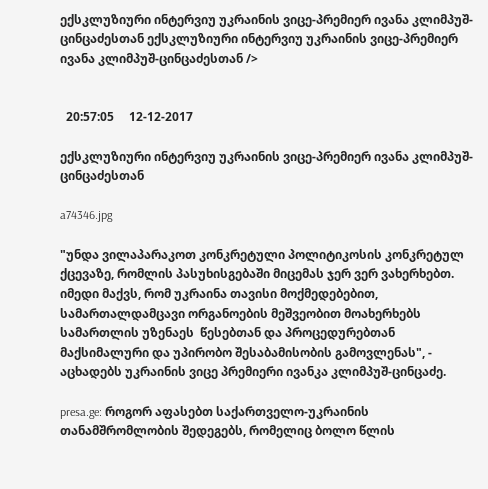ექსკლუზიური ინტერვიუ უკრაინის ვიცე-პრემიერ ივანა კლიმპუშ-ცინცაძესთან ექსკლუზიური ინტერვიუ უკრაინის ვიცე-პრემიერ ივანა კლიმპუშ-ცინცაძესთან />


  20:57:05     12-12-2017

ექსკლუზიური ინტერვიუ უკრაინის ვიცე-პრემიერ ივანა კლიმპუშ-ცინცაძესთან

a74346.jpg

"უნდა ვილაპარაკოთ კონკრეტული პოლიტიკოსის კონკრეტულ ქცევაზე, რომლის პასუხისგებაში მიცემას ჯერ ვერ ვახერხებთ. იმედი მაქვს, რომ უკრაინა თავისი მოქმედებებით, სამართალდამცავი ორგანოების მეშვეობით მოახერხებს სამართლის უზენაეს  წესებთან და პროცედურებთან მაქსიმალური და უპირობო შესაბამისობის გამოვლენას", - აცხადებს უკრაინის ვიცე პრემიერი ივანკა კლიმპუშ-ცინცაძე.

presa.ge: როგორ აფასებთ საქართველო-უკრაინის თანამშრომლობის შედეგებს, რომელიც ბოლო წლის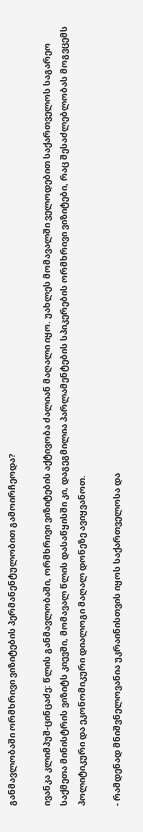განმავლობაში ორმხრივი ვიზიტების პერმანენტულობით გამოირჩეოდა?

ივანკა კლიმპუშ-ცინცაძე: წლის განმავლობაში, ორმხრივი ვიზიტების აქტივობა ძალიან მაღალი იყო. უახლეს მომავალში ველოდებით საქართველოს საგარეო საქმეთა მინისტრის ვიზიტს კიევში, მომავალ წლის დასაწყისში კი, დაგეგმილია პარლამენტების სპიკერების ორმხრივი ვიზიტები, რაც შესაძლებლობას მოგვცემს პოლიტიკური და ეკონომიკური დიალოგი მაღალ დონეზე ავიყვანოთ.

- რამდენად მნიშვნელოვანია უკრაინისთვის იყოს საქართველოსა და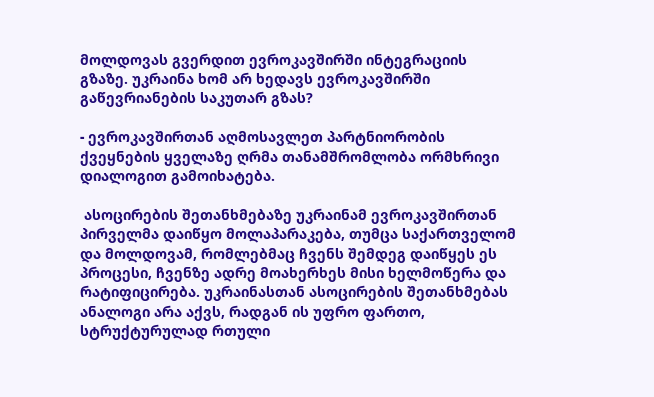მოლდოვას გვერდით ევროკავშირში ინტეგრაციის გზაზე. უკრაინა ხომ არ ხედავს ევროკავშირში გაწევრიანების საკუთარ გზას?

- ევროკავშირთან აღმოსავლეთ პარტნიორობის ქვეყნების ყველაზე ღრმა თანამშრომლობა ორმხრივი დიალოგით გამოიხატება.

 ასოცირების შეთანხმებაზე უკრაინამ ევროკავშირთან პირველმა დაიწყო მოლაპარაკება, თუმცა საქართველომ და მოლდოვამ, რომლებმაც ჩვენს შემდეგ დაიწყეს ეს პროცესი, ჩვენზე ადრე მოახერხეს მისი ხელმოწერა და რატიფიცირება. უკრაინასთან ასოცირების შეთანხმებას ანალოგი არა აქვს, რადგან ის უფრო ფართო, სტრუქტურულად რთული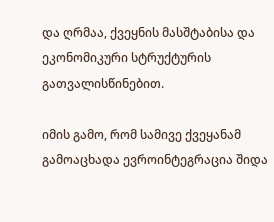და ღრმაა, ქვეყნის მასშტაბისა და ეკონომიკური სტრუქტურის გათვალისწინებით.

იმის გამო, რომ სამივე ქვეყანამ გამოაცხადა ევროინტეგრაცია შიდა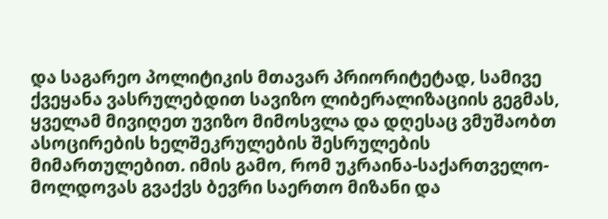და საგარეო პოლიტიკის მთავარ პრიორიტეტად, სამივე ქვეყანა ვასრულებდით სავიზო ლიბერალიზაციის გეგმას, ყველამ მივიღეთ უვიზო მიმოსვლა და დღესაც ვმუშაობთ ასოცირების ხელშეკრულების შესრულების მიმართულებით. იმის გამო, რომ უკრაინა-საქართველო-მოლდოვას გვაქვს ბევრი საერთო მიზანი და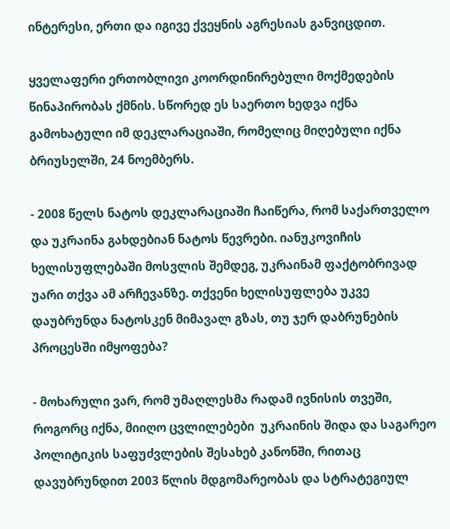ინტერესი, ერთი და იგივე ქვეყნის აგრესიას განვიცდით.

ყველაფერი ერთობლივი კოორდინირებული მოქმედების წინაპირობას ქმნის. სწორედ ეს საერთო ხედვა იქნა გამოხატული იმ დეკლარაციაში, რომელიც მიღებული იქნა ბრიუსელში, 24 ნოემბერს.

- 2008 წელს ნატოს დეკლარაციაში ჩაიწერა, რომ საქართველო და უკრაინა გახდებიან ნატოს წევრები. იანუკოვიჩის ხელისუფლებაში მოსვლის შემდეგ, უკრაინამ ფაქტობრივად უარი თქვა ამ არჩევანზე. თქვენი ხელისუფლება უკვე დაუბრუნდა ნატოსკენ მიმავალ გზას, თუ ჯერ დაბრუნების პროცესში იმყოფება?

- მოხარული ვარ, რომ უმაღლესმა რადამ ივნისის თვეში, როგორც იქნა, მიიღო ცვლილებები  უკრაინის შიდა და საგარეო პოლიტიკის საფუძვლების შესახებ კანონში, რითაც დავუბრუნდით 2003 წლის მდგომარეობას და სტრატეგიულ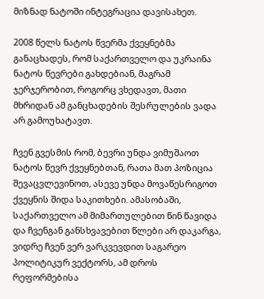მიზნად ნატოში ინტეგრაცია დავისახეთ.

2008 წელს ნატოს წვერმა ქვეყნებმა განაცხადეს, რომ საქართველო და უკრაინა ნატოს წევრები გახდებიან, მაგრამ ჯერჯერობით, როგორც ვხედავთ, მათი მხრიდან ამ განცხადების შესრულების ვადა არ გამოუხატავთ.

ჩვენ გვესმის რომ, ბევრი უნდა ვიმუშაოთ ნატოს წევრ ქვეყნებთან, რათა მათ პოზიცია შევაცვლევინოთ, ასევე უნდა მოვაწესრიგოთ ქვეყნის შიდა საკითხები. ამასობაში, საქართველო ამ მიმართულებით წინ წავიდა და ჩვენგან განსხვავებით წლები არ დაკარგა, ვიდრე ჩვენ ვერ ვარკვევდით საგარეო პოლიტიკურ ვექტორს, ამ დროს რეფორმებისა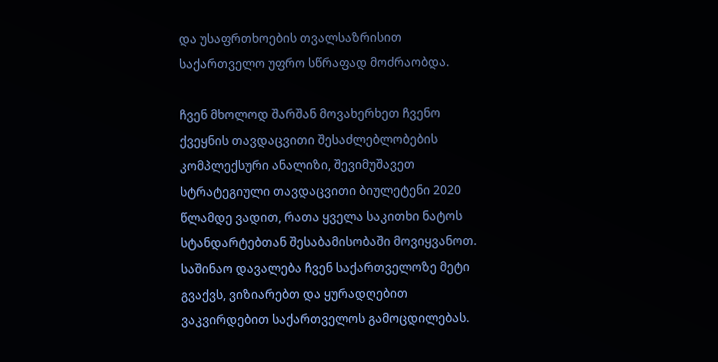და უსაფრთხოების თვალსაზრისით  საქართველო უფრო სწრაფად მოძრაობდა.

ჩვენ მხოლოდ შარშან მოვახერხეთ ჩვენო ქვეყნის თავდაცვითი შესაძლებლობების კომპლექსური ანალიზი, შევიმუშავეთ სტრატეგიული თავდაცვითი ბიულეტენი 2020 წლამდე ვადით, რათა ყველა საკითხი ნატოს სტანდარტებთან შესაბამისობაში მოვიყვანოთ. საშინაო დავალება ჩვენ საქართველოზე მეტი გვაქვს, ვიზიარებთ და ყურადღებით ვაკვირდებით საქართველოს გამოცდილებას.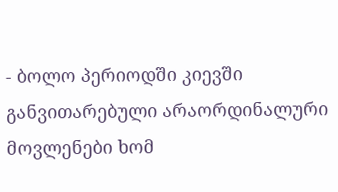- ბოლო პერიოდში კიევში განვითარებული არაორდინალური მოვლენები ხომ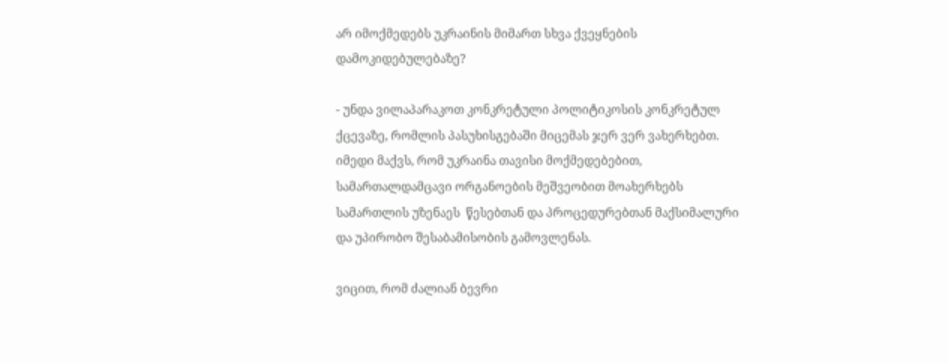არ იმოქმედებს უკრაინის მიმართ სხვა ქვეყნების დამოკიდებულებაზე?

- უნდა ვილაპარაკოთ კონკრეტული პოლიტიკოსის კონკრეტულ ქცევაზე, რომლის პასუხისგებაში მიცემას ჯერ ვერ ვახერხებთ. იმედი მაქვს, რომ უკრაინა თავისი მოქმედებებით, სამართალდამცავი ორგანოების მეშვეობით მოახერხებს სამართლის უზენაეს  წესებთან და პროცედურებთან მაქსიმალური და უპირობო შესაბამისობის გამოვლენას.

ვიცით, რომ ძალიან ბევრი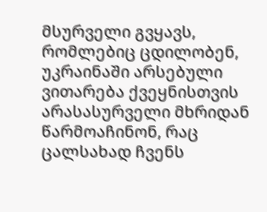მსურველი გვყავს, რომლებიც ცდილობენ, უკრაინაში არსებული ვითარება ქვეყნისთვის არასასურველი მხრიდან წარმოაჩინონ, რაც ცალსახად ჩვენს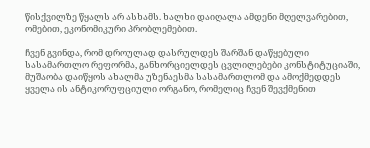წისქვილზე წყალს არ ასხამს. ხალხი დაიღალა ამდენი მღელვარებით, ომებით, ეკონომიკური პრობლემებით.

ჩვენ გვინდა, რომ დროულად დასრულდეს შარშან დაწყებული სასამართლო რეფორმა, განხორციელდეს ცვლილებები კონსტიტუციაში, მუშაობა დაიწყოს ახალმა უზენაესმა სასამართლომ და ამოქმედდეს ყველა ის ანტიკორუფციული ორგანო, რომელიც ჩვენ შევქმენით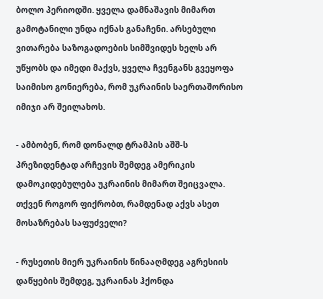ბოლო პერიოდში. ყველა დამნაშავის მიმართ გამოტანილი უნდა იქნას განაჩენი. არსებული ვითარება საზოგადოების სიმშვიდეს ხელს არ უწყობს და იმედი მაქვს, ყველა ჩვენგანს გვეყოფა საიმისო გონიერება, რომ უკრაინის საერთაშორისო იმიჯი არ შეილახოს.

- ამბობენ, რომ დონალდ ტრამპის აშშ-ს პრეზიდენტად არჩევის შემდეგ ამერიკის დამოკიდებულება უკრაინის მიმართ შეიცვალა. თქვენ როგორ ფიქრობთ, რამდენად აქვს ასეთ მოსაზრებას საფუძველი?

- რუსეთის მიერ უკრაინის წინააღმდეგ აგრესიის დაწყების შემდეგ, უკრაინას ჰქონდა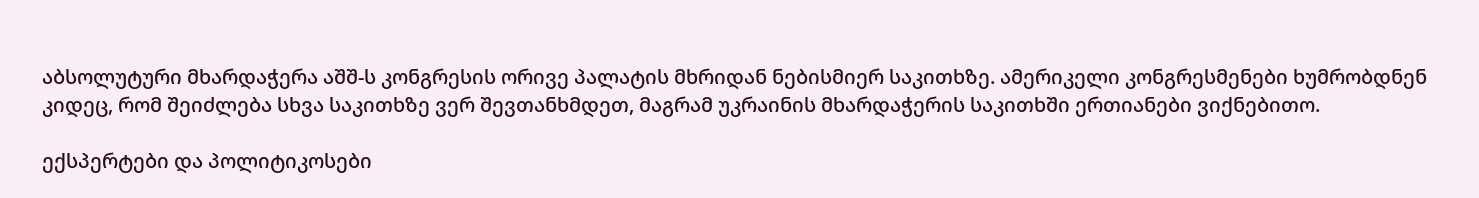აბსოლუტური მხარდაჭერა აშშ-ს კონგრესის ორივე პალატის მხრიდან ნებისმიერ საკითხზე. ამერიკელი კონგრესმენები ხუმრობდნენ კიდეც, რომ შეიძლება სხვა საკითხზე ვერ შევთანხმდეთ, მაგრამ უკრაინის მხარდაჭერის საკითხში ერთიანები ვიქნებითო.

ექსპერტები და პოლიტიკოსები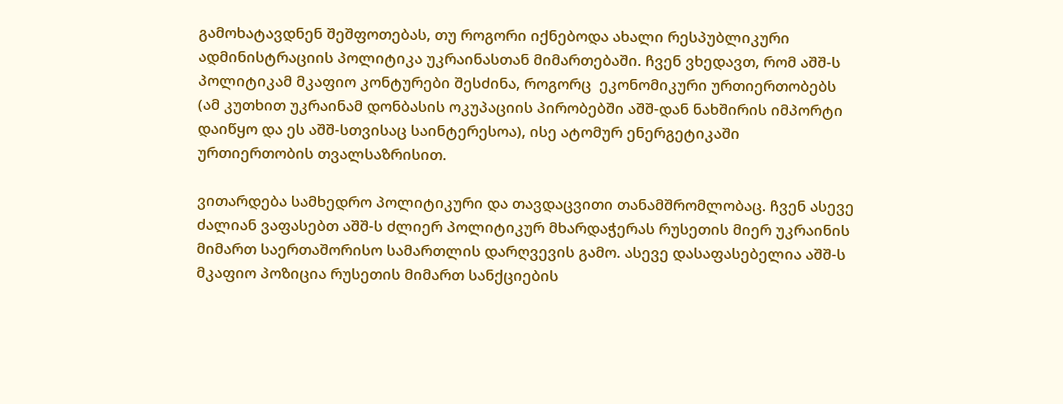გამოხატავდნენ შეშფოთებას, თუ როგორი იქნებოდა ახალი რესპუბლიკური ადმინისტრაციის პოლიტიკა უკრაინასთან მიმართებაში. ჩვენ ვხედავთ, რომ აშშ-ს პოლიტიკამ მკაფიო კონტურები შესძინა, როგორც  ეკონომიკური ურთიერთობებს (ამ კუთხით უკრაინამ დონბასის ოკუპაციის პირობებში აშშ-დან ნახშირის იმპორტი დაიწყო და ეს აშშ-სთვისაც საინტერესოა), ისე ატომურ ენერგეტიკაში ურთიერთობის თვალსაზრისით.

ვითარდება სამხედრო პოლიტიკური და თავდაცვითი თანამშრომლობაც. ჩვენ ასევე ძალიან ვაფასებთ აშშ-ს ძლიერ პოლიტიკურ მხარდაჭერას რუსეთის მიერ უკრაინის მიმართ საერთაშორისო სამართლის დარღვევის გამო. ასევე დასაფასებელია აშშ-ს მკაფიო პოზიცია რუსეთის მიმართ სანქციების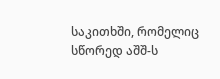საკითხში, რომელიც სწორედ აშშ-ს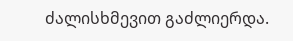ძალისხმევით გაძლიერდა.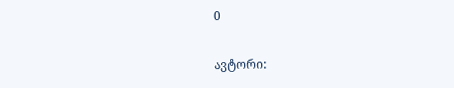0

ავტორი: